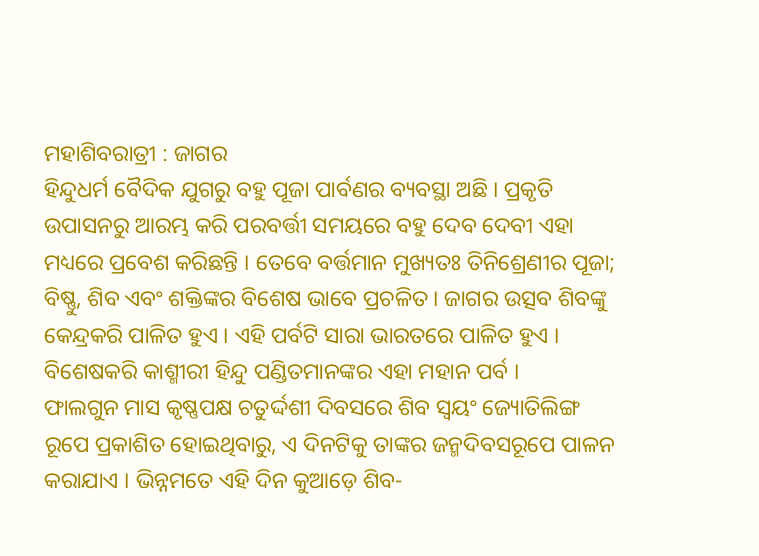ମହାଶିବରାତ୍ରୀ : ଜାଗର
ହିନ୍ଦୁଧର୍ମ ବୈଦିକ ଯୁଗରୁ ବହୁ ପୂଜା ପାର୍ବଣର ବ୍ୟବସ୍ଥା ଅଛି । ପ୍ରକୃତି ଉପାସନରୁ ଆରମ୍ଭ କରି ପରବର୍ତ୍ତୀ ସମୟରେ ବହୁ ଦେବ ଦେବୀ ଏହା ମଧ୍ୟରେ ପ୍ରବେଶ କରିଛନ୍ତି । ତେବେ ବର୍ତ୍ତମାନ ମୁଖ୍ୟତଃ ତିନିଶ୍ରେଣୀର ପୂଜା; ବିଷ୍ଣୁ, ଶିବ ଏବଂ ଶକ୍ତିଙ୍କର ବିଶେଷ ଭାବେ ପ୍ରଚଳିତ । ଜାଗର ଉତ୍ସବ ଶିବଙ୍କୁ କେନ୍ଦ୍ରକରି ପାଳିତ ହୁଏ । ଏହି ପର୍ବଟି ସାରା ଭାରତରେ ପାଳିତ ହୁଏ । ବିଶେଷକରି କାଶ୍ମୀରୀ ହିନ୍ଦୁ ପଣ୍ଡିତମାନଙ୍କର ଏହା ମହାନ ପର୍ବ ।
ଫାଲଗୁନ ମାସ କୃଷ୍ଣପକ୍ଷ ଚତୁର୍ଦ୍ଦଶୀ ଦିବସରେ ଶିବ ସ୍ୱୟଂ ଜ୍ୟୋତିଲିଙ୍ଗ ରୂପେ ପ୍ରକାଶିତ ହୋଇଥିବାରୁ, ଏ ଦିନଟିକୁ ତାଙ୍କର ଜନ୍ମଦିବସରୂପେ ପାଳନ କରାଯାଏ । ଭିନ୍ନମତେ ଏହି ଦିନ କୁଆଡ଼େ ଶିବ-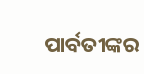ପାର୍ବତୀଙ୍କର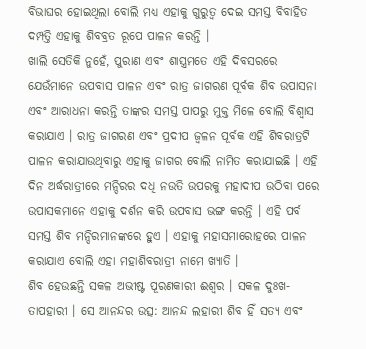ବିଭାଘର ହୋଇଥିଲା ବୋଲି ମଧ୍ୟ ଏହାକୁ ଗୁରୁତ୍ୱ ଦେଇ ସମସ୍ତ ବିବାହିତ ଦମ୍ପତ୍ତି ଏହାକୁ ଶିବବ୍ରତ ରୂପେ ପାଳନ କରନ୍ତି ।
ଖାଲି ସେତିକି ନୁହେଁ, ପୁରାଣ ଏବଂ ଶାସ୍ତ୍ରମତେ ଏହି ଦିବସରରେ ଯେଉଁମାନେ ଉପବାସ ପାଳନ ଏବଂ ରାତ୍ର ଜାଗରଣ ପୂର୍ବକ ଶିବ ଉପାସନା ଏବଂ ଆରାଧନା କରନ୍ତି ତାଙ୍କର ସମସ୍ତ ପାପରୁ ମୁକ୍ତ ମିଳେ ବୋଲି ବିଶ୍ୱାସ କରାଯାଏ । ରାତ୍ର ଜାଗରଣ ଏବଂ ପ୍ରଦୀପ ଜ୍ୱଳନ ପୂର୍ବକ ଏହି ଶିବରାତ୍ରଟି ପାଳନ କରାଯାଉଥିବାରୁ ଏହାକୁ ଜାଗର ବୋଲି ନାମିତ କରାଯାଇଛି । ଏହି ଦିନ ଅର୍ଦ୍ଧରାତ୍ରୀରେ ମନ୍ଦିରର ଦଧି ନଉତି ଉପରକୁ ମହାଦୀପ ଉଠିବା ପରେ ଉପାସକମାନେ ଏହାକୁ ଦର୍ଶନ କରି ଉପବାସ ଭଙ୍ଗ କରନ୍ତି । ଏହି ପର୍ବ ସମସ୍ତ ଶିବ ମନ୍ଦିରମାନଙ୍କରେ ହୁଏ । ଏହାକୁ ମହାସମାରୋହରେ ପାଳନ କରାଯାଏ ବୋଲି ଏହା ମହାଶିବରାତ୍ରୀ ନାମେ ଖ୍ୟାତି ।
ଶିବ ହେଉଛନ୍ତି ସକଳ ଅଭୀଷ୍ଟ ପୂରଣକାରୀ ଈଶ୍ୱର । ସକଳ ଦୁଃଖ-ତାପହାରୀ । ସେ ଆନନ୍ଦର ଉତ୍ସ: ଆନନ୍ଦ ଲହାରୀ ଶିବ ହିଁ ସତ୍ୟ ଏବଂ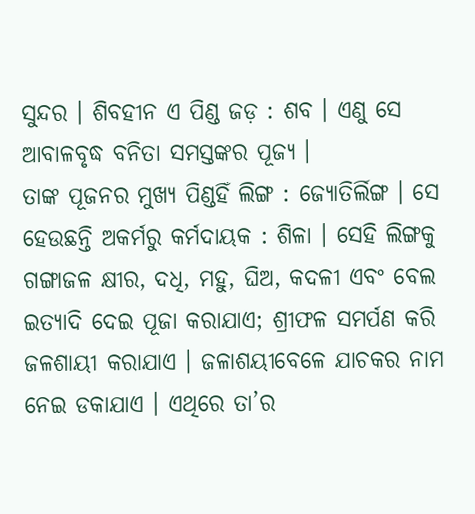ସୁନ୍ଦର । ଶିବହୀନ ଏ ପିଣ୍ଡ ଜଡ଼ : ଶବ । ଏଣୁ ସେ ଆବାଳବୃଦ୍ଧ ବନିତା ସମସ୍ତଙ୍କର ପୂଜ୍ୟ ।
ତାଙ୍କ ପୂଜନର ମୁଖ୍ୟ ପିଣ୍ଡହିଁ ଲିଙ୍ଗ : ଜ୍ୟୋତିର୍ଲିଙ୍ଗ । ସେ ହେଉଛନ୍ତି ଅକର୍ମରୁ କର୍ମଦାୟକ : ଶିଳା । ସେହି ଲିଙ୍ଗକୁ ଗଙ୍ଗାଜଳ କ୍ଷୀର, ଦଧି, ମହୁ, ଘିଅ, କଦଳୀ ଏବଂ ବେଲ ଇତ୍ୟାଦି ଦେଇ ପୂଜା କରାଯାଏ; ଶ୍ରୀଫଳ ସମର୍ପଣ କରି ଜଳଶାୟୀ କରାଯାଏ । ଜଳାଶୟୀବେଳେ ଯାଚକର ନାମ ନେଇ ଡକାଯାଏ । ଏଥିରେ ତା’ର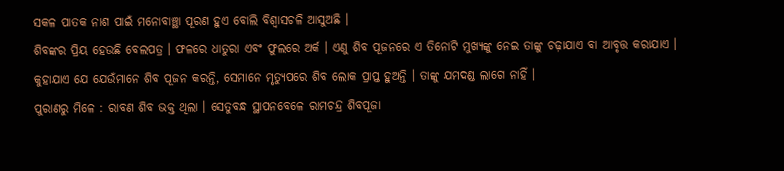ସକଳ ପାତକ ନାଶ ପାଇଁ ମନୋବାଞ୍ଛା ପୂରଣ ହୁଏ ବୋଲି ବିଶ୍ୱାସଚଳି ଆସୁଅଛି ।
ଶିବଙ୍କର ପ୍ରିୟ ହେଉଛି ବେଲପତ୍ର । ଫଳରେ ଧାତୁରା ଏବଂ ଫୁଲରେ ଅର୍କ । ଏଣୁ ଶିବ ପୂଜନରେ ଏ ତିନୋଟି ମୁଖ୍ୟଙ୍କୁ ନେଇ ତାଙ୍କୁ ଚଢ଼ାଯାଏ ବା ଆବୃତ୍ତ କରାଯାଏ । କୁହାଯାଏ ଯେ ଯେଉଁମାନେ ଶିବ ପୂଜନ କରନ୍ତି, ସେମାନେ ମୃତ୍ୟୁପରେ ଶିବ ଲୋକ ପ୍ରାପ୍ତ ହୁଅନ୍ତି । ତାଙ୍କୁ ଯମଦଣ୍ଡ ଲାଗେ ନାହିଁ ।
ପୁରାଣରୁ ମିଳେ : ରାବଣ ଶିବ ଭକ୍ତ ଥିଲା । ସେତୁବନ୍ଧ ସ୍ଥାପନବେଳେ ରାମଚନ୍ଦ୍ର ଶିବପୂଜା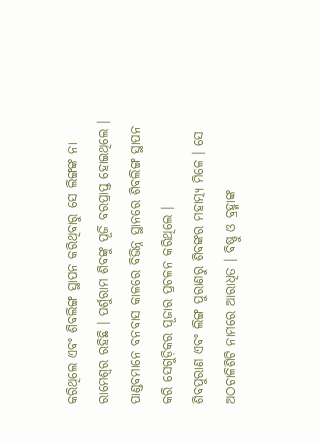କରିଥିଲେ ଏବଂ ଶିବଲିଙ୍ଗ ସ୍ଥାପନ କରିଥିବାରୁ ସେ ଲିଙ୍ଗଙ୍କ ନା ରାମେଶ୍ୱର ରହିଛି । ପର୍ଶୁରାମ ଶିବଙ୍କୁ ପୂଜି ବରପ୍ରାପ୍ତ ହୋଇଥିଲେ । ପାଣ୍ଡବମାନେ ବନବାସ କାଳରେ ବିଭିନ୍ନ ସ୍ଥାନରେ ଶିବଲିଙ୍ଗ ସ୍ଥାପନ କରି ସେଗୁଡ଼ିକର ପୂଜାର ପ୍ରଚଳନ କରିଥିଲେ ।
ଶିବପୁରାଣ ଏବଂ ଲିଙ୍ଗ ପୁରାଣରୁ ଶିବଙ୍କର ମହାତ୍ମ୍ୟ ମିଳେ । ସେ ଅଠଚାଳିଶିଟି ନାମରେ ଆରାଧିତ । ବିଷ୍ଣୁ ଓ ବ୍ରହ୍ମାଙ୍କ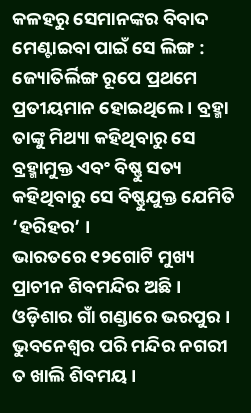କଳହରୁ ସେମାନଙ୍କର ବିବାଦ ମେଣ୍ଟାଇବା ପାଇଁ ସେ ଲିଙ୍ଗ : ଜ୍ୟୋତିର୍ଲିଙ୍ଗ ରୂପେ ପ୍ରଥମେ ପ୍ରତୀୟମାନ ହୋଇଥିଲେ । ବ୍ରହ୍ମା ତାଙ୍କୁ ମିଥ୍ୟା କହିଥିବାରୁ ସେ ବ୍ରହ୍ମାମୁକ୍ତ ଏବଂ ବିଷ୍ଣୁ ସତ୍ୟ କହିଥିବାରୁ ସେ ବିଷ୍ଣୁଯୁକ୍ତ ଯେମିତି ‘ହରିହର’ ।
ଭାରତରେ ୧୨ଗୋଟି ମୁଖ୍ୟ ପ୍ରାଚୀନ ଶିବମନ୍ଦିର ଅଛି । ଓଡ଼ିଶାର ଗାଁ ଗଣ୍ଡାରେ ଭରପୁର । ଭୁବନେଶ୍ୱର ପରି ମନ୍ଦିର ନଗରୀ ତ ଖାଲି ଶିବମୟ ।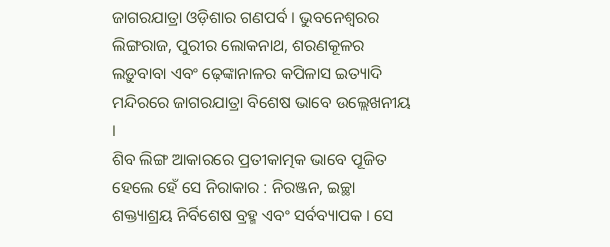ଜାଗରଯାତ୍ରା ଓଡ଼ିଶାର ଗଣପର୍ବ । ଭୁବନେଶ୍ୱରର ଲିଙ୍ଗରାଜ, ପୁରୀର ଲୋକନାଥ, ଶରଣକୂଳର ଲଡ଼ୁବାବା ଏବଂ ଢ଼େଙ୍କାନାଳର କପିଳାସ ଇତ୍ୟାଦି ମନ୍ଦିରରେ ଜାଗରଯାତ୍ରା ବିଶେଷ ଭାବେ ଉଲ୍ଲେଖନୀୟ ।
ଶିବ ଲିଙ୍ଗ ଆକାରରେ ପ୍ରତୀକାତ୍ମକ ଭାବେ ପୂଜିତ ହେଲେ ହେଁ ସେ ନିରାକାର : ନିରଞ୍ଜନ, ଇଚ୍ଛା ଶକ୍ତ୍ୟାଶ୍ରୟ ନିର୍ବିଶେଷ ବ୍ରହ୍ମ ଏବଂ ସର୍ବବ୍ୟାପକ । ସେ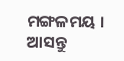ମଙ୍ଗଳମୟ । ଆସନ୍ତୁ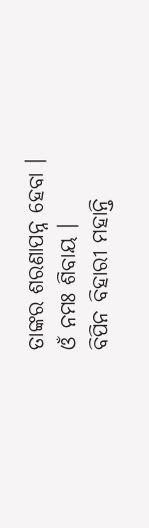ତାଙ୍କର ଶରଣାପନ୍ନ ହେବା ।
ଓଁ ନମଃ ଶିବାୟ ।
ବିପିନ ବିହାରୀ ମହାନ୍ତି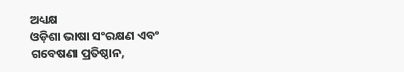ଅଧ୍ୟକ୍ଷ
ଓଡ଼ିଶା ଭାଷା ସଂରକ୍ଷଣ ଏବଂ ଗବେଷଣା ପ୍ରତିଷ୍ଠାନ,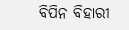ବିପିନ ବିହାରୀ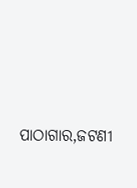ପାଠାଗାର,ଜଟଣୀ